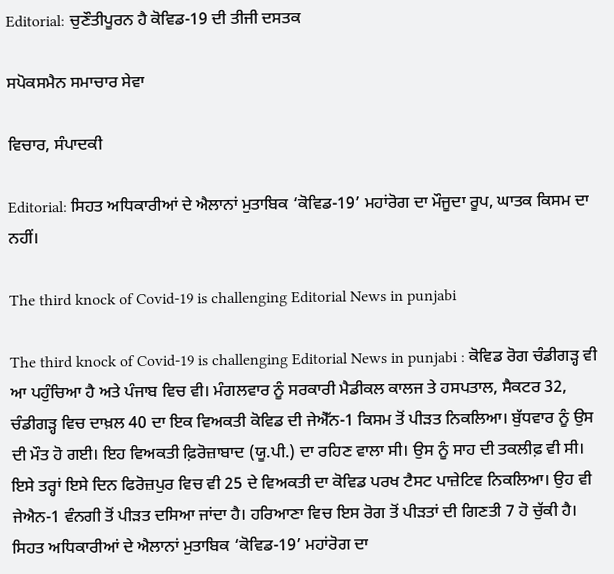Editorial: ਚੁਣੌਤੀਪੂਰਨ ਹੈ ਕੋਵਿਡ-19 ਦੀ ਤੀਜੀ ਦਸਤਕ

ਸਪੋਕਸਮੈਨ ਸਮਾਚਾਰ ਸੇਵਾ

ਵਿਚਾਰ, ਸੰਪਾਦਕੀ

Editorial: ਸਿਹਤ ਅਧਿਕਾਰੀਆਂ ਦੇ ਐਲਾਨਾਂ ਮੁਤਾਬਿਕ ‘ਕੋਵਿਡ-19’ ਮਹਾਂਰੋਗ ਦਾ ਮੌਜੂਦਾ ਰੂਪ, ਘਾਤਕ ਕਿਸਮ ਦਾ ਨਹੀਂ।

The third knock of Covid-19 is challenging Editorial News in punjabi

The third knock of Covid-19 is challenging Editorial News in punjabi : ਕੋਵਿਡ ਰੋਗ ਚੰਡੀਗੜ੍ਹ ਵੀ ਆ ਪਹੁੰਚਿਆ ਹੈ ਅਤੇ ਪੰਜਾਬ ਵਿਚ ਵੀ। ਮੰਗਲਵਾਰ ਨੂੰ ਸਰਕਾਰੀ ਮੈਡੀਕਲ ਕਾਲਜ ਤੇ ਹਸਪਤਾਲ, ਸੈਕਟਰ 32, ਚੰਡੀਗੜ੍ਹ ਵਿਚ ਦਾਖ਼ਲ 40 ਦਾ ਇਕ ਵਿਅਕਤੀ ਕੋਵਿਡ ਦੀ ਜੇਐੱਨ-1 ਕਿਸਮ ਤੋਂ ਪੀੜਤ ਨਿਕਲਿਆ। ਬੁੱਧਵਾਰ ਨੂੰ ਉਸ ਦੀ ਮੌਤ ਹੋ ਗਈ। ਇਹ ਵਿਅਕਤੀ ਫ਼ਿਰੋਜ਼ਾਬਾਦ (ਯੂ.ਪੀ.) ਦਾ ਰਹਿਣ ਵਾਲਾ ਸੀ। ਉਸ ਨੂੰ ਸਾਹ ਦੀ ਤਕਲੀਫ਼ ਵੀ ਸੀ। ਇਸੇ ਤਰ੍ਹਾਂ ਇਸੇ ਦਿਨ ਫਿਰੋਜ਼ਪੁਰ ਵਿਚ ਵੀ 25 ਦੇ ਵਿਅਕਤੀ ਦਾ ਕੋਵਿਡ ਪਰਖ ਟੈਸਟ ਪਾਜ਼ੇਟਿਵ ਨਿਕਲਿਆ। ਉਹ ਵੀ ਜੇਐਨ-1 ਵੰਨਗੀ ਤੋਂ ਪੀੜਤ ਦਸਿਆ ਜਾਂਦਾ ਹੈ। ਹਰਿਆਣਾ ਵਿਚ ਇਸ ਰੋਗ ਤੋਂ ਪੀੜਤਾਂ ਦੀ ਗਿਣਤੀ 7 ਹੋ ਚੁੱਕੀ ਹੈ। ਸਿਹਤ ਅਧਿਕਾਰੀਆਂ ਦੇ ਐਲਾਨਾਂ ਮੁਤਾਬਿਕ ‘ਕੋਵਿਡ-19’ ਮਹਾਂਰੋਗ ਦਾ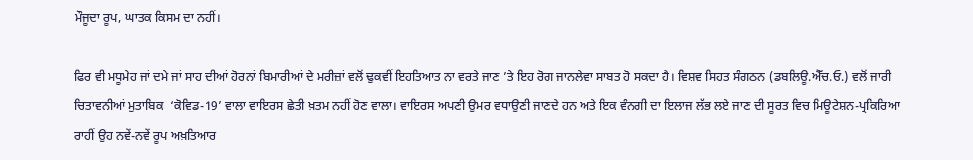ਮੌਜੂਦਾ ਰੂਪ, ਘਾਤਕ ਕਿਸਮ ਦਾ ਨਹੀਂ।

ਫਿਰ ਵੀ ਮਧੂਮੇਹ ਜਾਂ ਦਮੇ ਜਾਂ ਸਾਹ ਦੀਆਂ ਹੋਰਨਾਂ ਬਿਮਾਰੀਆਂ ਦੇ ਮਰੀਜ਼ਾਂ ਵਲੋਂ ਢੁਕਵੀਂ ਇਹਤਿਆਤ ਨਾ ਵਰਤੇ ਜਾਣ ’ਤੇ ਇਹ ਰੋਗ ਜਾਨਲੇਵਾ ਸਾਬਤ ਹੋ ਸਕਦਾ ਹੈ। ਵਿਸ਼ਵ ਸਿਹਤ ਸੰਗਠਨ (ਡਬਲਿਊ.ਐੱਚ.ਓ.) ਵਲੋਂ ਜਾਰੀ ਚਿਤਾਵਨੀਆਂ ਮੁਤਾਬਿਕ  ‘ਕੋਵਿਡ-19’ ਵਾਲਾ ਵਾਇਰਸ ਛੇਤੀ ਖ਼ਤਮ ਨਹੀਂ ਹੋਣ ਵਾਲਾ। ਵਾਇਰਸ ਅਪਣੀ ਉਮਰ ਵਧਾਉਣੀ ਜਾਣਦੇ ਹਨ ਅਤੇ ਇਕ ਵੰਨਗੀ ਦਾ ਇਲਾਜ ਲੱਭ ਲਏ ਜਾਣ ਦੀ ਸੂਰਤ ਵਿਚ ਮਿਊਟੇਸ਼ਨ-ਪ੍ਰਕਿਰਿਆ ਰਾਹੀਂ ਉਹ ਨਵੇਂ-ਨਵੇਂ ਰੂਪ ਅਖ਼ਤਿਆਰ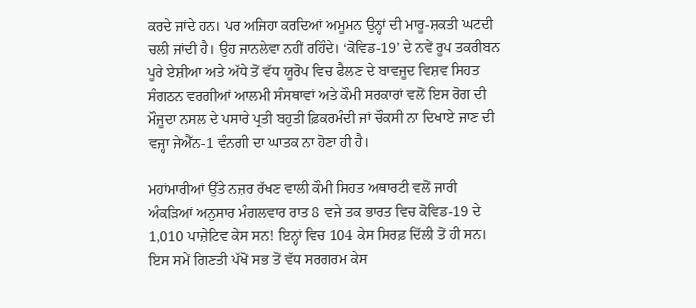ਕਰਦੇ ਜਾਂਦੇ ਹਨ। ਪਰ ਅਜਿਹਾ ਕਰਦਿਆਂ ਅਮੂਮਨ ਉਨ੍ਹਾਂ ਦੀ ਮਾਰੂ-ਸ਼ਕਤੀ ਘਟਦੀ ਚਲੀ ਜਾਂਦੀ ਹੈ। ਉਹ ਜਾਨਲੇਵਾ ਨਹੀਂ ਰਹਿੰਦੇ। ‘ਕੋਵਿਡ-19’ ਦੇ ਨਵੇਂ ਰੂਪ ਤਕਰੀਬਨ ਪੂਰੇ ਏਸ਼ੀਆ ਅਤੇ ਅੱਧੇ ਤੋਂ ਵੱਧ ਯੂਰੋਪ ਵਿਚ ਫੈਲਣ ਦੇ ਬਾਵਜੂਦ ਵਿਸ਼ਵ ਸਿਹਤ ਸੰਗਠਨ ਵਰਗੀਆਂ ਆਲਮੀ ਸੰਸਥਾਵਾਂ ਅਤੇ ਕੌਮੀ ਸਰਕਾਰਾਂ ਵਲੋਂ ਇਸ ਰੋਗ ਦੀ ਮੌਜੂਦਾ ਨਸਲ ਦੇ ਪਸਾਰੇ ਪ੍ਰਤੀ ਬਹੁਤੀ ਫ਼ਿਕਰਮੰਦੀ ਜਾਂ ਚੌਕਸੀ ਨਾ ਦਿਖਾਏ ਜਾਣ ਦੀ ਵਜ੍ਹਾ ਜੇਐੱਨ-1 ਵੰਨਗੀ ਦਾ ਘਾਤਕ ਨਾ ਹੋਣਾ ਹੀ ਹੈ।

ਮਹਾਂਮਾਰੀਆਂ ਉੱਤੇ ਨਜ਼ਰ ਰੱਖਣ ਵਾਲੀ ਕੌਮੀ ਸਿਹਤ ਅਥਾਰਟੀ ਵਲੋਂ ਜਾਰੀ ਅੰਕੜਿਆਂ ਅਨੁਸਾਰ ਮੰਗਲਵਾਰ ਰਾਤ 8 ਵਜੇ ਤਕ ਭਾਰਤ ਵਿਚ ਕੋਵਿਡ-19 ਦੇ 1,010 ਪਾਜ਼ੇਟਿਵ ਕੇਸ ਸਨ! ਇਨ੍ਹਾਂ ਵਿਚ 104 ਕੇਸ ਸਿਰਫ਼ ਦਿੱਲੀ ਤੋਂ ਹੀ ਸਨ। ਇਸ ਸਮੇਂ ਗਿਣਤੀ ਪੱਖੋਂ ਸਭ ਤੋਂ ਵੱਧ ਸਰਗਰਮ ਕੇਸ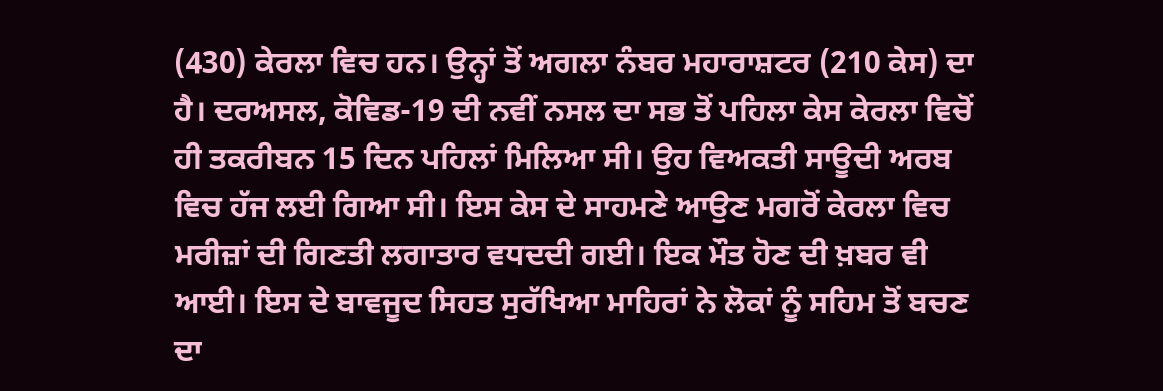(430) ਕੇਰਲਾ ਵਿਚ ਹਨ। ਉਨ੍ਹਾਂ ਤੋਂ ਅਗਲਾ ਨੰਬਰ ਮਹਾਰਾਸ਼ਟਰ (210 ਕੇਸ) ਦਾ ਹੈ। ਦਰਅਸਲ, ਕੋਵਿਡ-19 ਦੀ ਨਵੀਂ ਨਸਲ ਦਾ ਸਭ ਤੋਂ ਪਹਿਲਾ ਕੇਸ ਕੇਰਲਾ ਵਿਚੋਂ ਹੀ ਤਕਰੀਬਨ 15 ਦਿਨ ਪਹਿਲਾਂ ਮਿਲਿਆ ਸੀ। ਉਹ ਵਿਅਕਤੀ ਸਾਊਦੀ ਅਰਬ ਵਿਚ ਹੱਜ ਲਈ ਗਿਆ ਸੀ। ਇਸ ਕੇਸ ਦੇ ਸਾਹਮਣੇ ਆਉਣ ਮਗਰੋਂ ਕੇਰਲਾ ਵਿਚ ਮਰੀਜ਼ਾਂ ਦੀ ਗਿਣਤੀ ਲਗਾਤਾਰ ਵਧਦਦੀ ਗਈ। ਇਕ ਮੌਤ ਹੋਣ ਦੀ ਖ਼ਬਰ ਵੀ ਆਈ। ਇਸ ਦੇ ਬਾਵਜੂਦ ਸਿਹਤ ਸੁਰੱਖਿਆ ਮਾਹਿਰਾਂ ਨੇ ਲੋਕਾਂ ਨੂੰ ਸਹਿਮ ਤੋਂ ਬਚਣ ਦਾ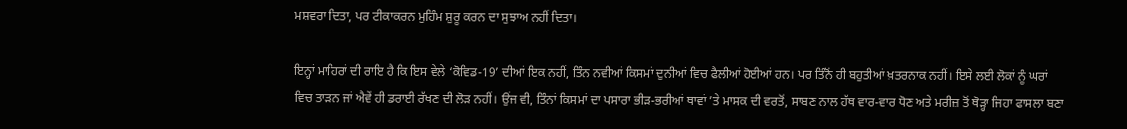ਮਸ਼ਵਰਾ ਦਿਤਾ, ਪਰ ਟੀਕਾਕਰਨ ਮੁਹਿੰਮ ਸ਼ੁਰੂ ਕਰਨ ਦਾ ਸੁਝਾਅ ਨਹੀਂ ਦਿਤਾ।

ਇਨ੍ਹਾਂ ਮਾਹਿਰਾਂ ਦੀ ਰਾਇ ਹੈ ਕਿ ਇਸ ਵੇਲੇ ‘ਕੋਵਿਡ-19’ ਦੀਆਂ ਇਕ ਨਹੀਂ, ਤਿੰਨ ਨਵੀਆਂ ਕਿਸਮਾਂ ਦੁਨੀਆਂ ਵਿਚ ਫੈਲੀਆਂ ਹੋਈਆਂ ਹਨ। ਪਰ ਤਿੰਨੋਂ ਹੀ ਬਹੁਤੀਆਂ ਖ਼ਤਰਨਾਕ ਨਹੀਂ। ਇਸੇ ਲਈ ਲੋਕਾਂ ਨੂੰ ਘਰਾਂ ਵਿਚ ਤਾੜਨ ਜਾਂ ਐਵੇਂ ਹੀ ਡਰਾਈ ਰੱਖਣ ਦੀ ਲੋੜ ਨਹੀਂ। ਉਂਜ ਵੀ, ਤਿੰਨਾਂ ਕਿਸਮਾਂ ਦਾ ਪਸਾਰਾ ਭੀੜ-ਭਰੀਆਂ ਥਾਵਾਂ ’ਤੇ ਮਾਸਕ ਦੀ ਵਰਤੋਂ, ਸਾਬਣ ਨਾਲ ਹੱਥ ਵਾਰ-ਵਾਰ ਧੋਣ ਅਤੇ ਮਰੀਜ਼ ਤੋਂ ਥੋੜ੍ਹਾ ਜਿਹਾ ਫਾਸਲਾ ਬਣਾ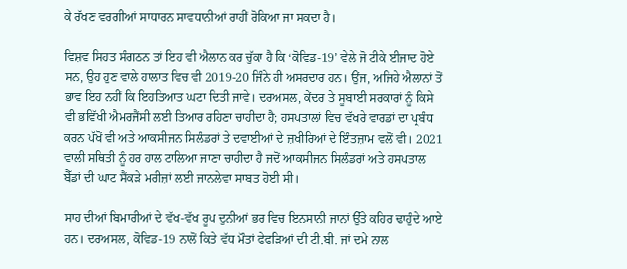ਕੇ ਰੱਖਣ ਵਰਗੀਆਂ ਸਾਧਾਰਨ ਸਾਵਧਾਨੀਆਂ ਰਾਹੀਂ ਰੋਕਿਆ ਜਾ ਸਕਦਾ ਹੈ।

ਵਿਸ਼ਵ ਸਿਹਤ ਸੰਗਠਨ ਤਾਂ ਇਹ ਵੀ ਐਲਾਨ ਕਰ ਚੁੱਕਾ ਹੈ ਕਿ ‘ਕੋਵਿਡ-19’ ਵੇਲੇ ਜੋ ਟੀਕੇ ਈਜਾਦ ਹੋਏ ਸਨ, ਉਹ ਹੁਣ ਵਾਲੇ ਹਾਲਾਤ ਵਿਚ ਵੀ 2019-20 ਜਿੰਨੇ ਹੀ ਅਸਰਦਾਰ ਹਨ। ਉਂਜ, ਅਜਿਹੇ ਐਲਾਨਾਂ ਤੋਂ ਭਾਵ ਇਹ ਨਹੀਂ ਕਿ ਇਹਤਿਆਤ ਘਟਾ ਦਿਤੀ ਜਾਵੇ। ਦਰਅਸਲ, ਕੇਂਦਰ ਤੇ ਸੂਬਾਈ ਸਰਕਾਰਾਂ ਨੂੰ ਕਿਸੇ ਵੀ ਭਵਿੱਖੀ ਐਮਰਜੈਂਸੀ ਲਈ ਤਿਆਰ ਰਹਿਣਾ ਚਾਹੀਦਾ ਹੈ; ਹਸਪਤਾਲਾਂ ਵਿਚ ਵੱਖਰੇ ਵਾਰਡਾਂ ਦਾ ਪ੍ਰਬੰਧ ਕਰਨ ਪੱਖੋਂ ਵੀ ਅਤੇ ਆਕਸੀਜਨ ਸਿਲੰਡਰਾਂ ਤੇ ਦਵਾਈਆਂ ਦੇ ਜ਼ਖੀਰਿਆਂ ਦੇ ਇੰਤਜ਼ਾਮ ਵਲੋਂ ਵੀ। 2021 ਵਾਲੀ ਸਥਿਤੀ ਨੂੰ ਹਰ ਹਾਲ ਟਾਲਿਆ ਜਾਣਾ ਚਾਹੀਦਾ ਹੈ ਜਦੋਂ ਆਕਸੀਜਨ ਸਿਲੰਡਰਾਂ ਅਤੇ ਹਸਪਤਾਲ ਬੈੱਡਾਂ ਦੀ ਘਾਟ ਸੈਂਕੜੇ ਮਰੀਜ਼ਾਂ ਲਈ ਜਾਨਲੇਵਾ ਸਾਬਤ ਹੋਈ ਸੀ।

ਸਾਹ ਦੀਆਂ ਬਿਮਾਰੀਆਂ ਦੇ ਵੱਖ-ਵੱਖ ਰੂਪ ਦੁਨੀਆਂ ਭਰ ਵਿਚ ਇਨਸਾਨੀ ਜਾਨਾਂ ਉੱਤੇ ਕਹਿਰ ਢਾਹੁੰਦੇ ਆਏ ਹਨ। ਦਰਅਸਲ, ਕੋਵਿਡ-19 ਨਾਲੋਂ ਕਿਤੇ ਵੱਧ ਮੌਤਾਂ ਫੇਫੜਿਆਂ ਦੀ ਟੀ.ਬੀ. ਜਾਂ ਦਮੇ ਨਾਲ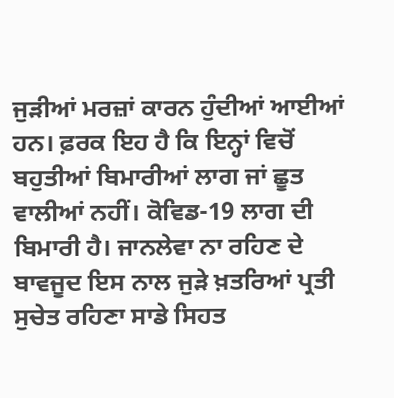ਜੁੜੀਆਂ ਮਰਜ਼ਾਂ ਕਾਰਨ ਹੁੰਦੀਆਂ ਆਈਆਂ ਹਨ। ਫ਼ਰਕ ਇਹ ਹੈ ਕਿ ਇਨ੍ਹਾਂ ਵਿਚੋਂ ਬਹੁਤੀਆਂ ਬਿਮਾਰੀਆਂ ਲਾਗ ਜਾਂ ਛੂਤ ਵਾਲੀਆਂ ਨਹੀਂ। ਕੋਵਿਡ-19 ਲਾਗ ਦੀ ਬਿਮਾਰੀ ਹੈ। ਜਾਨਲੇਵਾ ਨਾ ਰਹਿਣ ਦੇ ਬਾਵਜੂਦ ਇਸ ਨਾਲ ਜੁੜੇ ਖ਼ਤਰਿਆਂ ਪ੍ਰਤੀ ਸੁਚੇਤ ਰਹਿਣਾ ਸਾਡੇ ਸਿਹਤ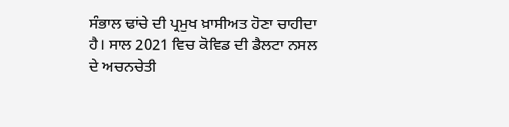ਸੰਭਾਲ ਢਾਂਚੇ ਦੀ ਪ੍ਰਮੁਖ ਖ਼ਾਸੀਅਤ ਹੋਣਾ ਚਾਹੀਦਾ ਹੈ। ਸਾਲ 2021 ਵਿਚ ਕੋਵਿਡ ਦੀ ਡੈਲਟਾ ਨਸਲ ਦੇ ਅਚਨਚੇਤੀ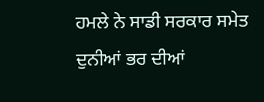ਹਮਲੇ ਨੇ ਸਾਡੀ ਸਰਕਾਰ ਸਮੇਤ ਦੁਨੀਆਂ ਭਰ ਦੀਆਂ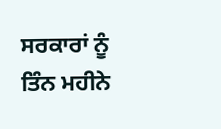ਸਰਕਾਰਾਂ ਨੂੰ ਤਿੰਨ ਮਹੀਨੇ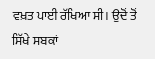ਵਖ਼ਤ ਪਾਈ ਰੱਖਿਆ ਸੀ। ਉਦੋਂ ਤੋਂ ਸਿੱਖੇ ਸਬਕਾਂ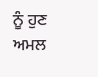ਨੂੰ ਹੁਣ ਅਮਲ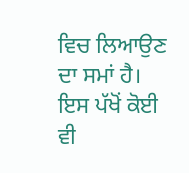ਵਿਚ ਲਿਆਉਣ ਦਾ ਸਮਾਂ ਹੈ। ਇਸ ਪੱਖੋਂ ਕੋਈ ਵੀ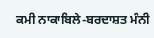ਕਮੀ ਨਾਕਾਬਿਲੇ-ਬਰਦਾਸ਼ਤ ਮੰਨੀ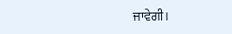ਜਾਵੇਗੀ।